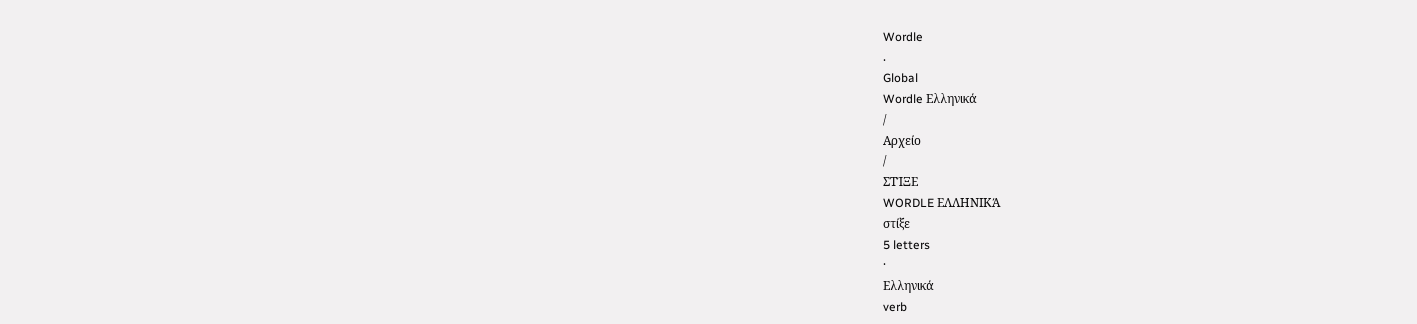Wordle
.
Global
Wordle Ελληνικά
/
Αρχείο
/
ΣΤΊΞΕ
WORDLE ΕΛΛΗΝΙΚΆ
στίξε
5 letters
·
Ελληνικά
verb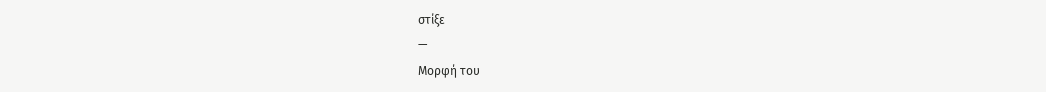στίξε
—
Μορφή του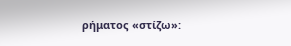ρήματος «στίζω»: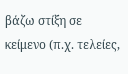βάζω στίξη σε κείμενο (π.χ. τελείες,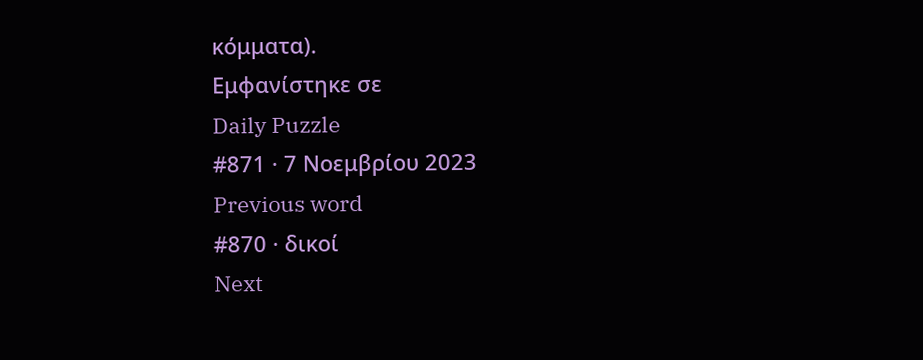κόμματα).
Εμφανίστηκε σε
Daily Puzzle
#871 · 7 Νοεμβρίου 2023
Previous word
#870 · δικοί
Next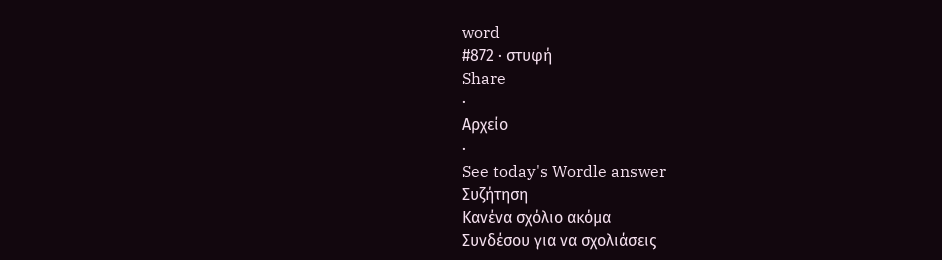word
#872 · στυφή
Share
·
Αρχείο
·
See today's Wordle answer
Συζήτηση
Κανένα σχόλιο ακόμα
Συνδέσου για να σχολιάσεις